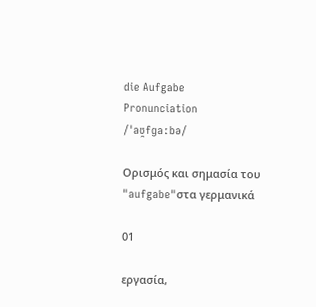die Aufgabe
Pronunciation
/ˈaʊ̯fɡaːbə/

Ορισμός και σημασία του "aufgabe"στα γερμανικά

01

εργασία,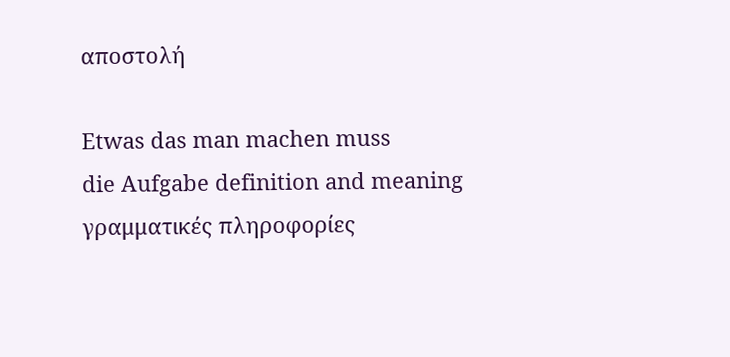αποστολή

Etwas das man machen muss
die Aufgabe definition and meaning
γραμματικές πληροφορίες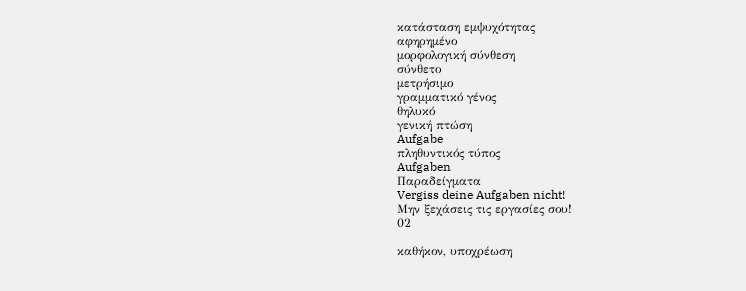κατάσταση εμψυχότητας
αφηρημένο
μορφολογική σύνθεση
σύνθετο
μετρήσιμο
γραμματικό γένος
θηλυκό
γενική πτώση
Aufgabe
πληθυντικός τύπος
Aufgaben
Παραδείγματα
Vergiss deine Aufgaben nicht!
Μην ξεχάσεις τις εργασίες σου!
02

καθήκον, υποχρέωση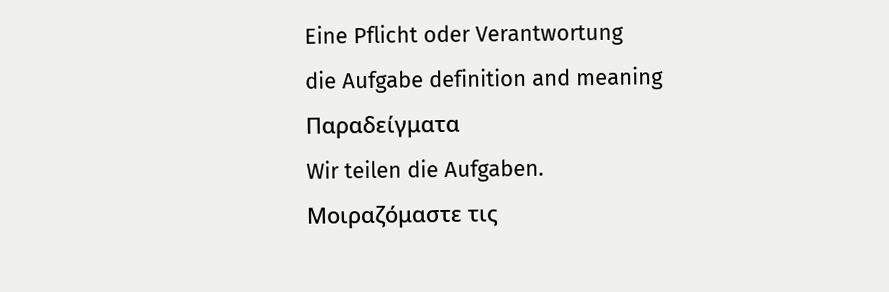Eine Pflicht oder Verantwortung
die Aufgabe definition and meaning
Παραδείγματα
Wir teilen die Aufgaben.
Μοιραζόμαστε τις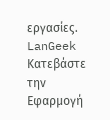εργασίες.
LanGeek
Κατεβάστε την Εφαρμογή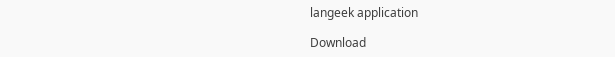langeek application

Download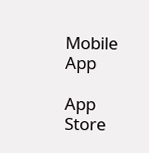Mobile App

App Store